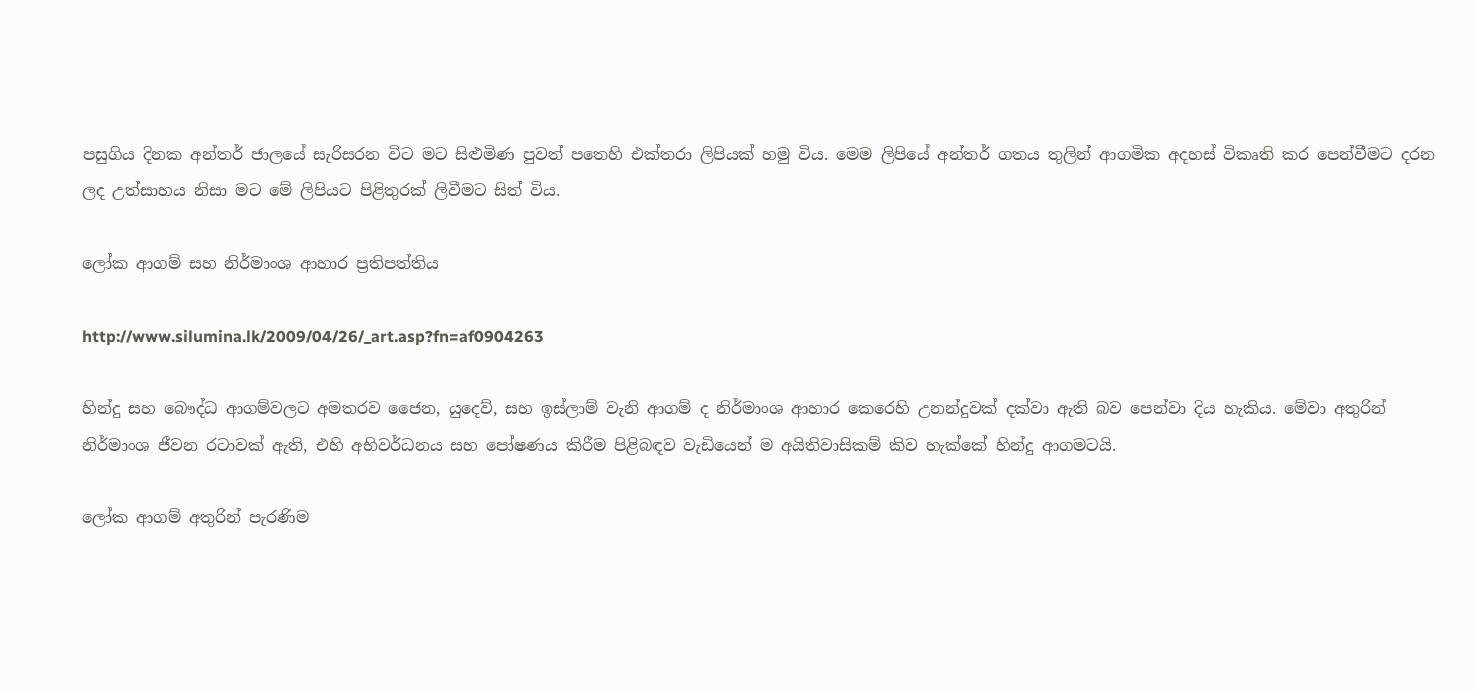පසුගිය දිනක අන්තර් ජාලයේ සැරිසරන විට මට සිළුමිණ පුවත් පතෙහි එක්තරා ලිපියක් හමු විය. මෙම ලිපියේ අන්තර් ගතය තුලින් ආගමික අදහස් විකෘති කර පෙන්වීමට දරන ලද උත්සාහය නිසා මට මේ ලිපියට පිළිතුරක් ලිවීමට සිත් විය.

ලෝක ආගම් සහ නිර්මාංශ ආහාර ප්‍රතිපත්තිය

http://www.silumina.lk/2009/04/26/_art.asp?fn=af0904263

හින්දු සහ බෞද්ධ ආගම්වලට අමතරව ජෛන, යුදෙව්, සහ ඉස්ලාම් වැනි ආගම් ද නිර්මාංශ ආහාර කෙරෙහි උනන්දුවක් දක්වා ඇති බව පෙන්වා දිය හැකිය. මේවා අතුරින් නිර්මාංශ ජීවන රටාවක් ඇති, එහි අභිවර්ධනය සහ පෝෂණය කිරීම පිළිබඳව වැඩියෙන් ම අයිතිවාසිකම් කිව හැක්කේ හින්දු ආගමටයි.

ලෝක ආගම් අතුරින් පැරණිම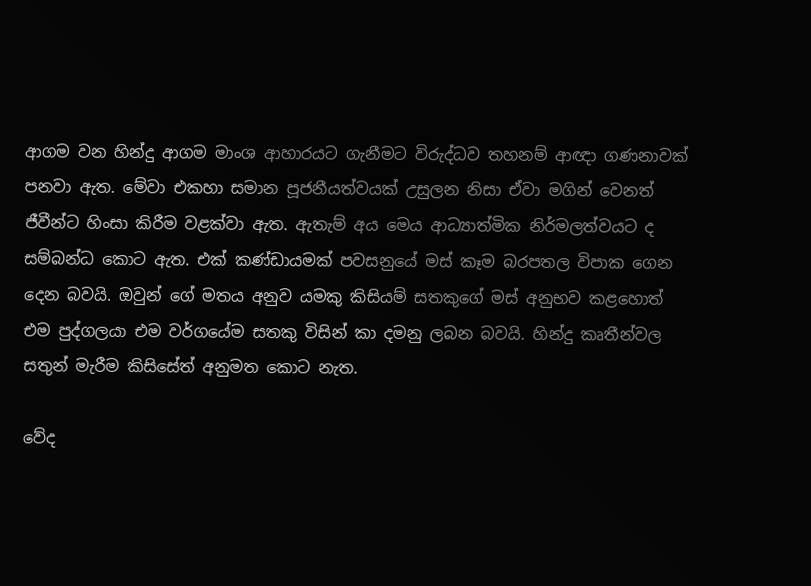ආගම වන හින්දු ආගම මාංශ ආහාරයට ගැනීමට විරුද්ධව තහනම් ආඥා ගණනාවක් පනවා ඇත. මේවා එකහා සමාන පූජනීයත්වයක් උසුලන නිසා ඒවා මගින් වෙනත් ජීවීන්ට හිංසා කිරීම වළක්වා ඇත. ඇතැම් අය මෙය ආධ්‍යාත්මික නිර්මලත්වයට ද සම්බන්ධ කොට ඇත. එක් කණ්ඩායමක් පවසනුයේ මස් කෑම බරපතල විපාක ගෙන දෙන බවයි. ඔවුන් ගේ මතය අනුව යමකු කිසියම් සතකුගේ මස් අනුභව කළහොත් එම පුද්ගලයා එම වර්ගයේම සතකු විසින් කා දමනු ලබන බවයි. හින්දු කෘතීන්වල සතුන් මැරීම කිසිසේත් අනුමත කොට නැත.

වේද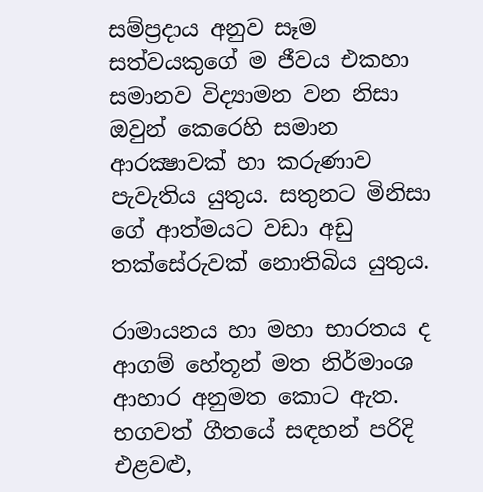සම්ප්‍රදාය අනුව සෑම සත්වයකුගේ ම ජීවය එකහා සමානව විද්‍යාමන වන නිසා ඔවුන් කෙරෙහි සමාන ආරක්‍ෂාවක් හා කරුණාව පැවැතිය යුතුය. සතුනට මිනිසා ගේ ආත්මයට වඩා අඩු තක්සේරුවක් නොතිබිය යුතුය.

රාමායනය හා මහා භාරතය ද ආගම් හේතූන් මත නිර්මාංශ ආහාර අනුමත කොට ඇත. භගවත් ගීතයේ සඳහන් පරිදි එළවළු,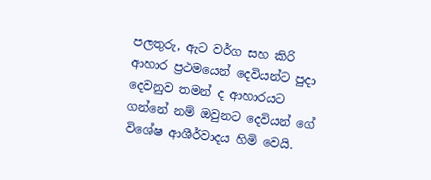පලතුරු, ඇට වර්ග සහ කිරි ආහාර ප්‍රථමයෙන් දෙවියන්ට පුදා දෙවනුව තමන් ද ආහාරයට ගන්නේ නම් ඔවුනට දෙවියන් ගේ විශේෂ ආශීර්වාදය හිමි වෙයි.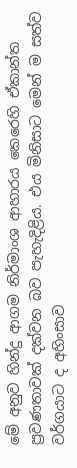මේ අනුව හින්දු ආගම නිර්මාංශ ආහාරය කෙරෙහි ඒකාන්ත ප්‍රවණතාවක් දක්වන බව පැහැදිළිය. එය මිනිසාට මෙන් ම සත්ව වර්ගයාට ද අහිංසාව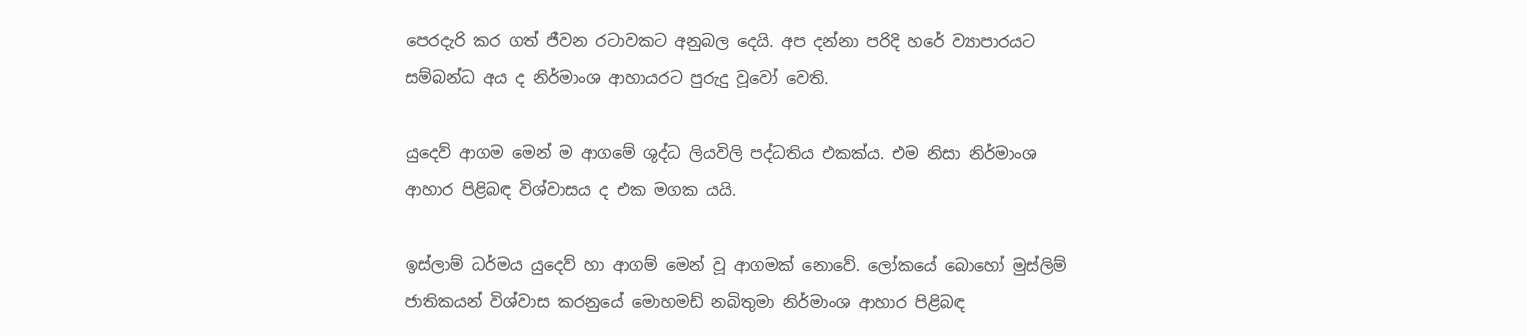පෙරදැරි කර ගත් ජීවන රටාවකට අනුබල දෙයි. අප දන්නා පරිදි හරේ ව්‍යාපාරයට සම්බන්ධ අය ද නිර්මාංශ ආහායරට පුරුදු වූවෝ වෙති.

යුදෙව් ආගම මෙන් ම ආගමේ ශුද්ධ ලියවිලි පද්ධතිය එකක්ය. එම නිසා නිර්මාංශ ආහාර පිළිබඳ විශ්වාසය ද එක මගක යයි.

ඉස්ලාම් ධර්මය යුදෙව් හා ආගම් මෙන් වූ ආගමක් නොවේ. ලෝකයේ බොහෝ මුස්ලිම් ජාතිකයන් විශ්වාස කරනුයේ මොහමඩ් නබිතුමා නිර්මාංශ ආහාර පිළිබඳ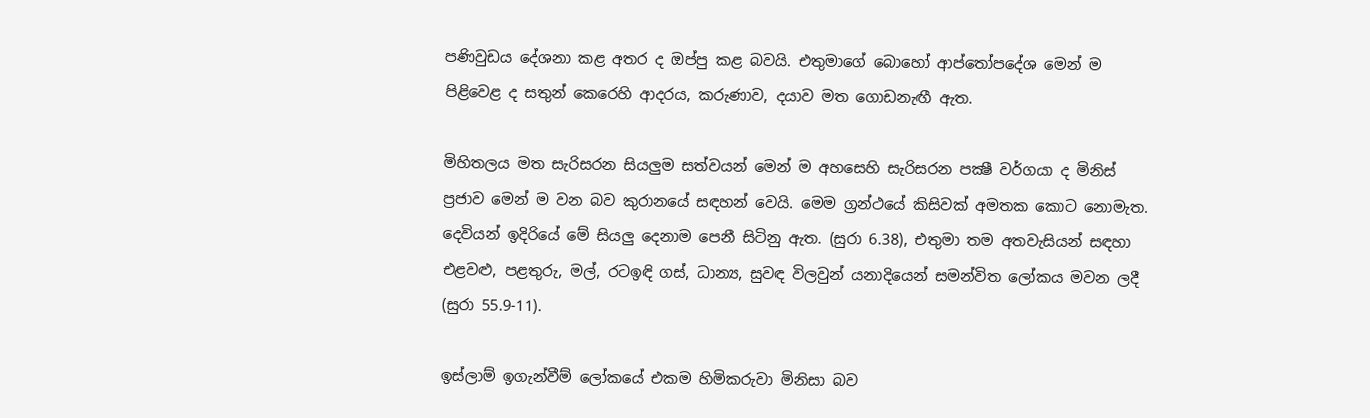පණිවුඩය දේශනා කළ අතර ද ඔප්පු කළ බවයි. එතුමාගේ බොහෝ ආප්තෝපදේශ මෙන් ම පිළිවෙළ ද සතුන් කෙරෙහි ආදරය, කරුණාව, දයාව මත ගොඩනැඟී ඇත.

මිහිතලය මත සැරිසරන සියලුම සත්වයන් මෙන් ම අහසෙහි සැරිසරන පක්‍ෂී වර්ගයා ද මිනිස් ප්‍රජාව මෙන් ම වන බව කුරානයේ සඳහන් වෙයි. මෙම ග්‍රන්ථයේ කිසිවක් අමතක කොට නොමැත. දෙවියන් ඉදිරියේ මේ සියලු දෙනාම පෙනී සිටිනු ඇත. (සුරා 6.38), එතුමා තම අතවැසියන් සඳහා එළවළු, පළතුරු, මල්, රටඉඳි ගස්, ධාන්‍ය, සුවඳ විලවුන් යනාදියෙන් සමන්විත ලෝකය මවන ලදී (සුරා 55.9-11).

ඉස්ලාම් ඉගැන්වීම් ලෝකයේ එකම හිමිකරුවා මිනිසා බව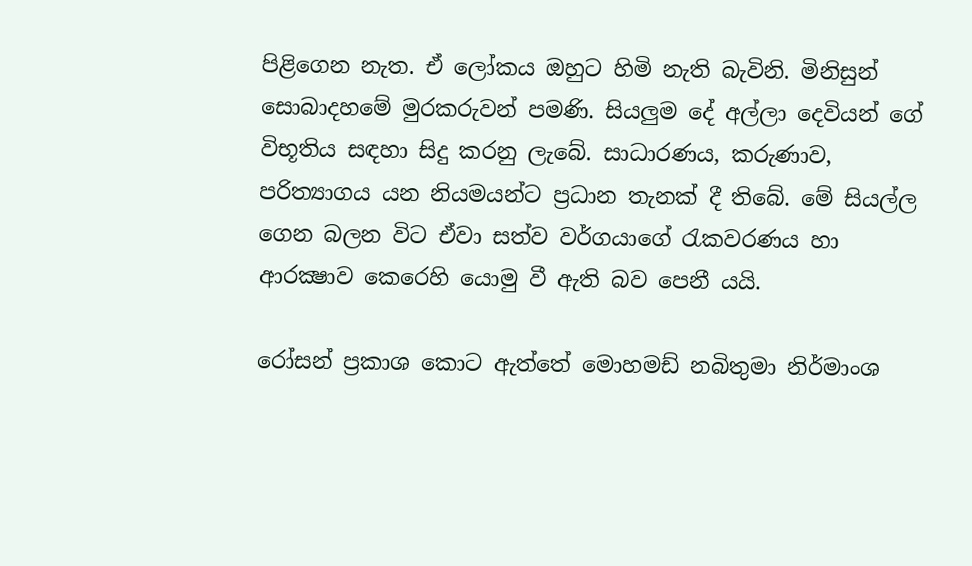පිළිගෙන නැත. ඒ ලෝකය ඔහුට හිමි නැති බැවිනි. මිනිසුන් සොබාදහමේ මුරකරුවන් පමණි. සියලුම දේ අල්ලා දෙවියන් ගේ විභූතිය සඳහා සිදු කරනු ලැබේ. සාධාරණය, කරුණාව, පරිත්‍යාගය යන නියමයන්ට ප්‍රධාන තැනක් දී තිබේ. මේ සියල්ල ගෙන බලන විට ඒවා සත්ව වර්ගයාගේ රැකවරණය හා ආරක්‍ෂාව කෙරෙහි යොමු වී ඇති බව පෙනී යයි.

රෝසන් ප්‍රකාශ කොට ඇත්තේ මොහමඩ් නබිතුමා නිර්මාංශ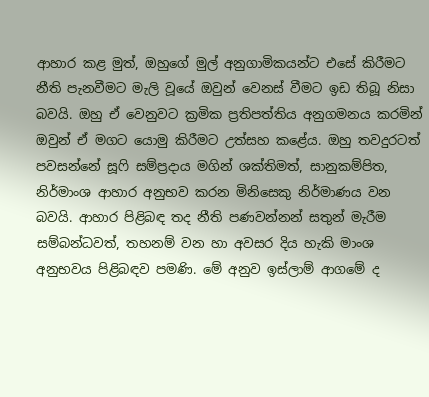ආහාර කළ මුත්, ඔහුගේ මුල් අනුගාමිකයන්ට එසේ කිරීමට නීති පැනවීමට මැලි වූයේ ඔවුන් වෙනස් වීමට ඉඩ තිබූ නිසා බවයි. ඔහු ඒ වෙනුවට ක්‍රමික ප්‍රතිපත්තිය අනුගමනය කරමින් ඔවුන් ඒ මගට යොමු කිරීමට උත්සහ කළේය. ඔහු තවදුරටත් පවසන්නේ සූෆි සම්ප්‍රදාය මගින් ශක්තිමත්, සානුකම්පිත, නිර්මාංශ ආහාර අනුභව කරන මිනිසෙකු නිර්මාණය වන බවයි. ආහාර පිළිබඳ තද නීති පණවන්නන් සතුන් මැරීම සම්බන්ධවත්, තහනම් වන හා අවසර දිය හැකි මාංශ අනුභවය පිළිබඳව පමණි. මේ අනුව ඉස්ලාම් ආගමේ ද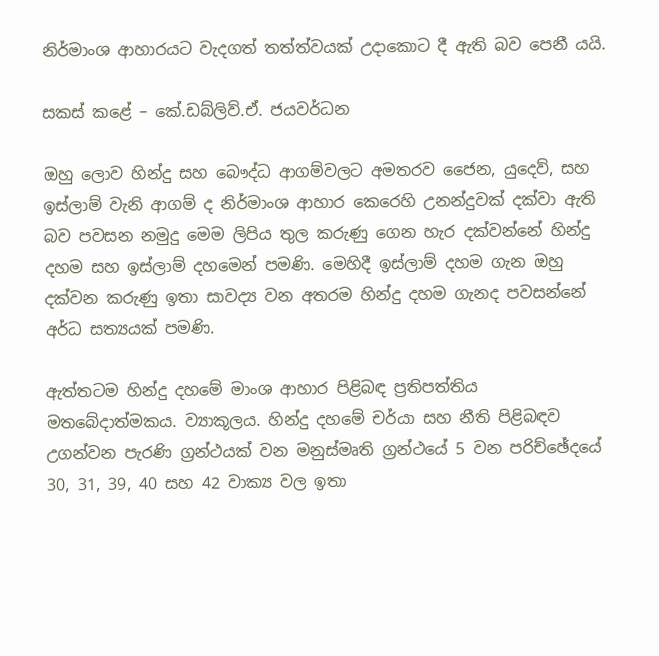නිර්මාංශ ආහාරයට වැදගත් තත්ත්වයක් උදාකොට දී ඇති බව පෙනී යයි.

සකස් කළේ – කේ.ඩබ්ලිව්.ඒ. ජයවර්ධන

ඔහු ලොව හින්දු සහ බෞද්ධ ආගම්වලට අමතරව ජෛන, යුදෙව්, සහ ඉස්ලාම් වැනි ආගම් ද නිර්මාංශ ආහාර කෙරෙහි උනන්දුවක් දක්වා ඇති බව පවසන නමුදු මෙම ලිපිය තුල කරුණු ගෙන හැර දක්වන්නේ හින්දු දහම සහ ඉස්ලාම් දහමෙන් පමණි. මෙහිදී ඉස්ලාම් දහම ගැන ඔහු දක්වන කරුණු ඉතා සාවද්‍ය වන අතරම හින්දු දහම ගැනද පවසන්නේ අර්ධ සත්‍යයක් පමණි.

ඇත්තටම හින්දු දහමේ මාංශ ආහාර පිළිබඳ ප්‍රතිපත්තිය මතබේදාත්මකය. ව්‍යාකූලය. හින්දු දහමේ චර්යා සහ නීති පිළිබඳව උගන්වන පැරණි ග්‍රන්ථයක් වන මනුස්මෘති ග්‍රන්ථයේ 5 වන පරිච්ඡේදයේ 30, 31, 39, 40 සහ 42 වාක්‍ය වල ඉතා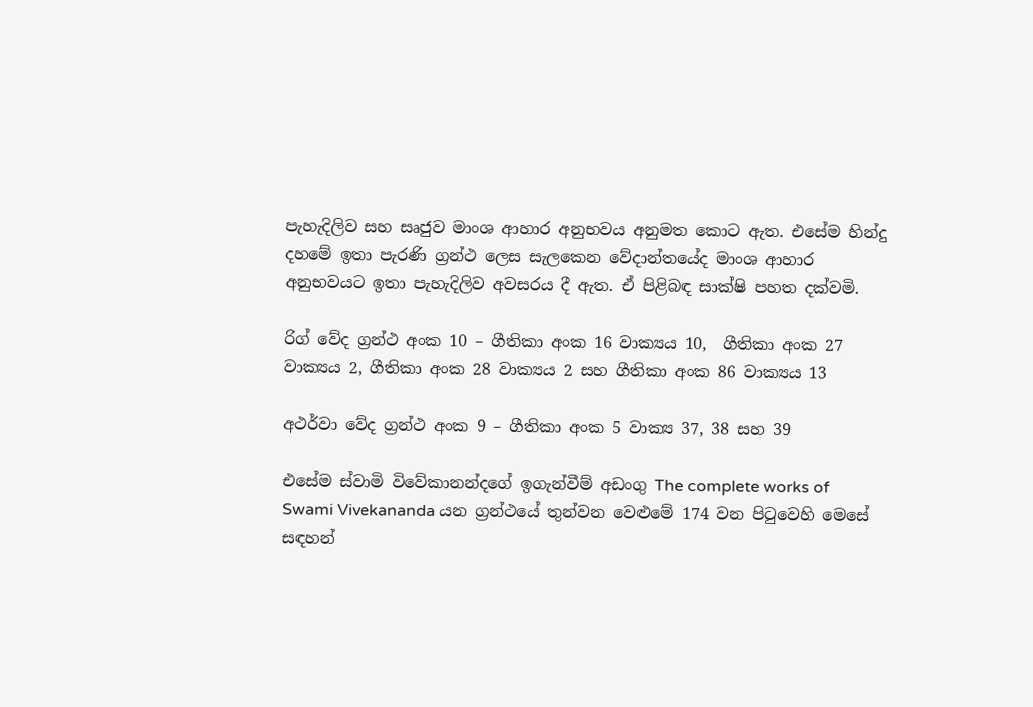පැහැදිලිව සහ සෘජුව මාංශ ආහාර අනුභවය අනුමත කොට ඇත. එසේම හින්දු දහමේ ඉතා පැරණි ග්‍රන්ථ ලෙස සැලකෙන වේදාන්තයේද මාංශ ආහාර අනුභවයට ඉතා පැහැදිලිව අවසරය දී ඇත. ඒ පිළිබඳ සාක්ෂි පහත දක්වමි.

රිග් වේද ග්‍රන්ථ අංක 10 – ගීතිකා අංක 16 වාක්‍යය 10,  ගීතිකා අංක 27 වාක්‍යය 2, ගීතිකා අංක 28 වාක්‍යය 2 සහ ගීතිකා අංක 86 වාක්‍යය 13

අථර්වා වේද ග්‍රන්ථ අංක 9 – ගීතිකා අංක 5 වාක්‍ය 37, 38 සහ 39

එසේම ස්වාමි විවේකානන්දගේ ඉගැන්වීම් අඩංගු The complete works of Swami Vivekananda යන ග්‍රන්ථයේ තුන්වන වෙළුමේ 174 වන පිටුවෙහි මෙසේ සඳහන්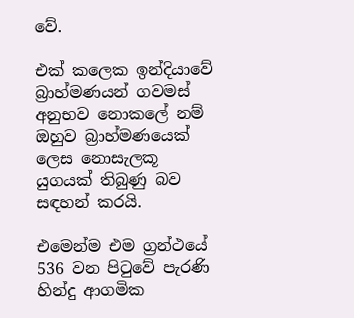වේ.

එක් කලෙක ඉන්දියාවේ බ්‍රාහ්මණයන් ගවමස් අනුභව නොකලේ නම් ඔහුව බ්‍රාහ්මණයෙක් ලෙස නොසැලකූ යුගයක් තිබුණු බව සඳහන් කරයි.

එමෙන්ම එම ග්‍රන්ථයේ 536 වන පිටුවේ පැරණි හින්දු ආගමික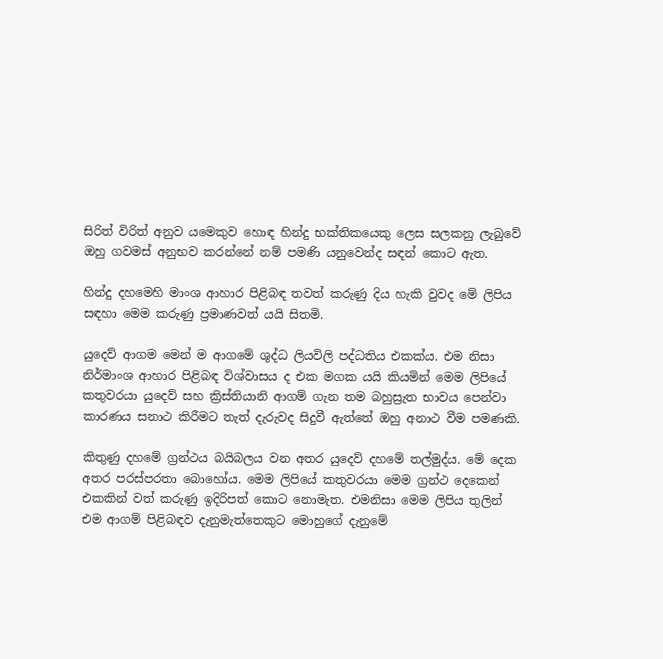සිරිත් විරිත් අනුව යමෙකුව හොඳ හින්දු භක්තිකයෙකු ලෙස සලකනු ලැබුවේ ඔහු ගවමස් අනුභව කරන්නේ නම් පමණි යනුවෙන්ද සඳන් කොට ඇත.

හින්දු දහමෙහි මාංශ ආහාර පිළිබඳ තවත් කරුණු දිය හැකි වුවද මේ ලිපිය සඳහා මෙම කරුණු ප්‍රමාණවත් යයි සිතමි.

යුදෙව් ආගම මෙන් ම ආගමේ ශුද්ධ ලියවිලි පද්ධතිය එකක්ය. එම නිසා නිර්මාංශ ආහාර පිළිබඳ විශ්වාසය ද එක මගක යයි කියමින් මෙම ලිපියේ කතුවරයා යුදෙව් සහ ක්‍රිස්තියානි ආගම් ගැන තම බහුස්‍රැත භාවය පෙන්වා කාරණය සනාථ කිරීමට තැත් දැරුවද සිදුවී ඇත්තේ ඔහු අනාථ වීම පමණකි.

කිතුණු දහමේ ග්‍රන්ථය බයිබලය වන අතර යුදෙව් දහමේ තල්මුද්ය. මේ දෙක අතර පරස්පරතා බොහෝය. මෙම ලිපියේ කතුවරයා මෙම ග්‍රන්ථ දෙකෙන් එකකින් වත් කරුණු ඉදිරිපත් කොට නොමැත. එමනිසා මෙම ලිපිය තුලින් එම ආගම් පිළිබඳව දැනුමැත්තෙකුට මොහුගේ දැනුමේ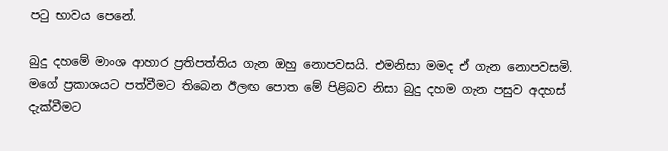පටු භාවය පෙනේ.

බුදු දහමේ මාංශ ආහාර ප්‍රතිපත්තිය ගැන ඔහු නොපවසයි. එමනිසා මමද ඒ ගැන නොපවසමි. මගේ ප්‍රකාශයට පත්වීමට තිබෙන ඊලඟ පොත මේ පිළිබව නිසා බුදු දහම ගැන පසුව අදහස් දැක්වීමට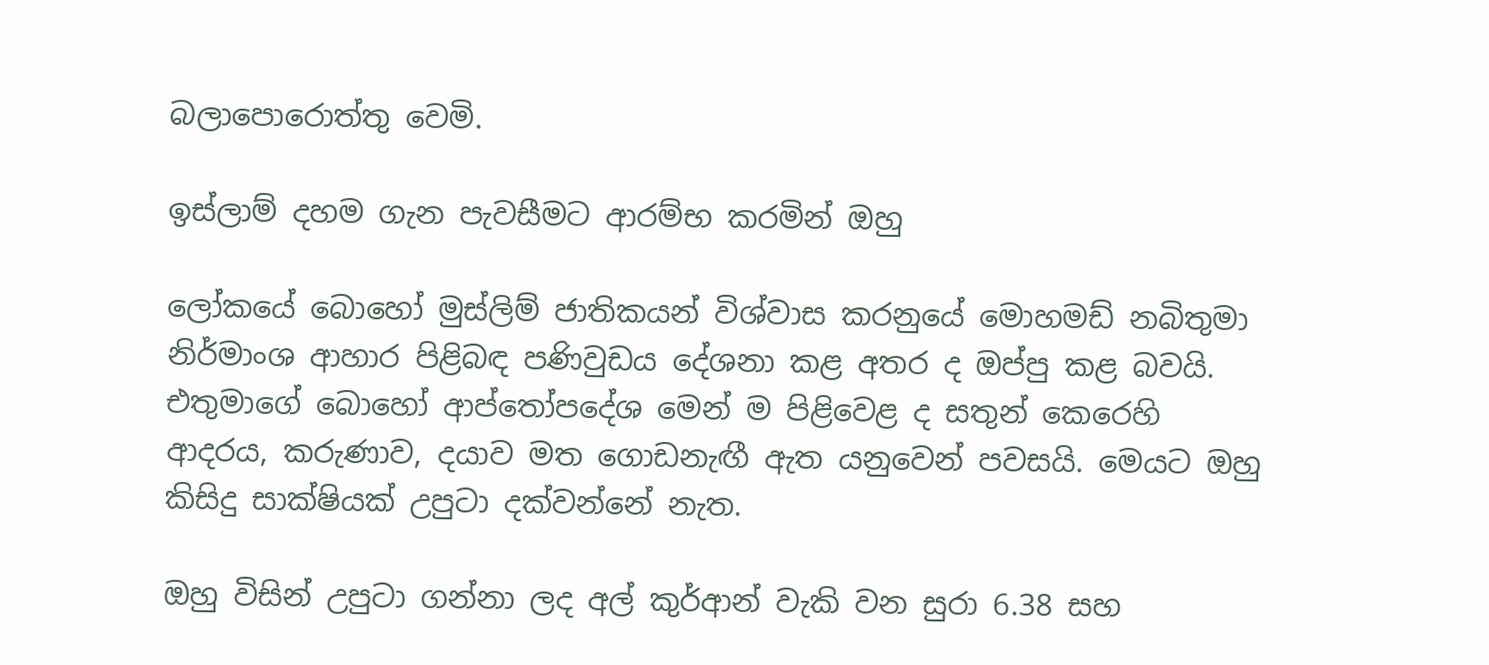බලාපොරොත්තු වෙමි.

ඉස්ලාම් දහම ගැන පැවසීමට ආරම්භ කරමින් ඔහු

ලෝකයේ බොහෝ මුස්ලිම් ජාතිකයන් විශ්වාස කරනුයේ මොහමඩ් නබිතුමා නිර්මාංශ ආහාර පිළිබඳ පණිවුඩය දේශනා කළ අතර ද ඔප්පු කළ බවයි. එතුමාගේ බොහෝ ආප්තෝපදේශ මෙන් ම පිළිවෙළ ද සතුන් කෙරෙහි ආදරය, කරුණාව, දයාව මත ගොඩනැඟී ඇත යනුවෙන් පවසයි. මෙයට ඔහු කිසිදු සාක්ෂියක් උපුටා දක්වන්නේ නැත.

ඔහු විසින් උපුටා ගන්නා ලද අල් කුර්ආන් වැකි වන සුරා 6.38 සහ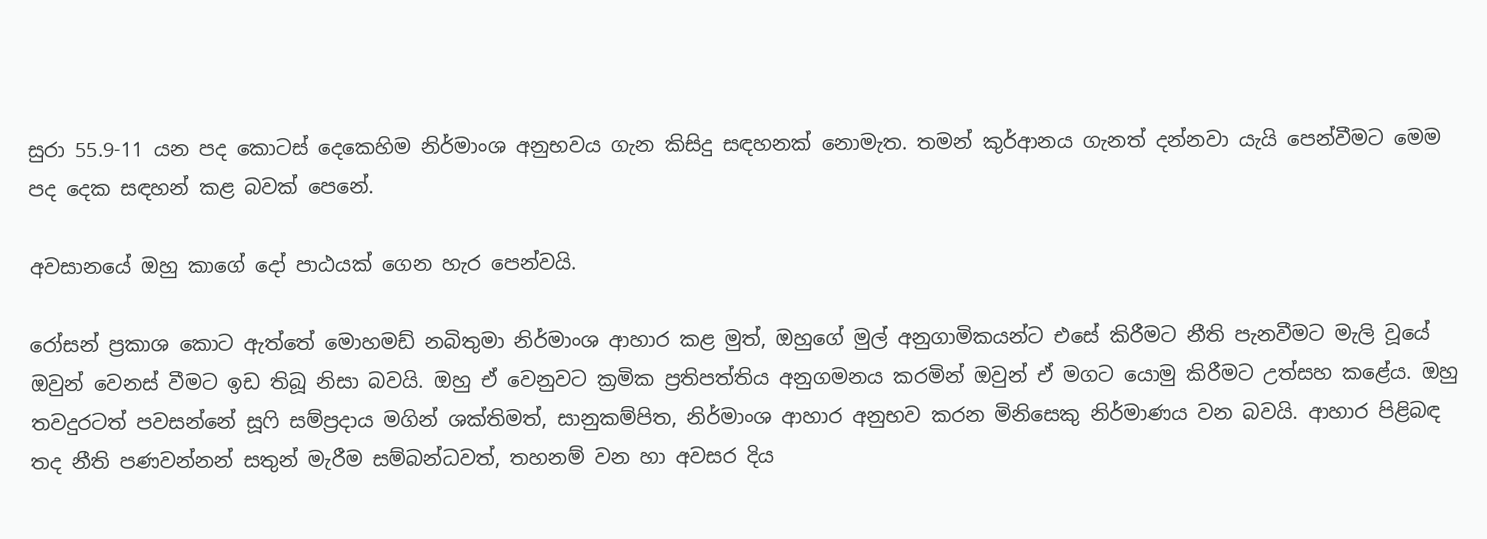සුරා 55.9-11 යන පද කොටස් දෙකෙහිම නිර්මාංශ අනුභවය ගැන ‍කිසිදු සඳහනක් නොමැත. තමන් කුර්ආනය ගැනත් දන්නවා යැයි පෙන්වීමට මෙම පද දෙක සඳහන් කළ බවක් පෙනේ.

අවසාන‍යේ ඔහු කාගේ දෝ පාඨයක් ගෙන හැර පෙන්වයි.

රෝසන් ප්‍රකාශ කොට ඇත්තේ මොහමඩ් නබිතුමා නිර්මාංශ ආහාර කළ මුත්, ඔහුගේ මුල් අනුගාමිකයන්ට එසේ කිරීමට නීති පැනවීමට මැලි වූයේ ඔවුන් වෙනස් වීමට ඉඩ තිබූ නිසා බවයි. ඔහු ඒ වෙනුවට ක්‍රමික ප්‍රතිපත්තිය අනුගමනය කරමින් ඔවුන් ඒ මගට යොමු කිරීමට උත්සහ කළේය. ඔහු තවදුරටත් පවසන්නේ සූෆි සම්ප්‍රදාය මගින් ශක්තිමත්, සානුකම්පිත, නිර්මාංශ ආහාර අනුභව කරන මිනිසෙකු නිර්මාණය වන බවයි. ආහාර පිළිබඳ තද නීති පණවන්නන් සතුන් මැරීම සම්බන්ධවත්, තහනම් වන හා අවසර දිය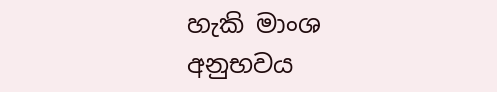හැකි මාංශ අනුභවය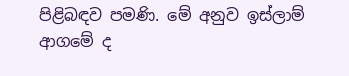පිළිබඳව පමණි. මේ අනුව ඉස්ලාම් ආගමේ ද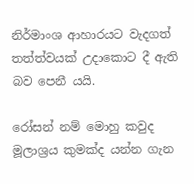නිර්මාංශ ආහාරයට වැදගත් තත්ත්වයක් උදාකොට දී ඇති බව පෙනී යයි.

රෝසන් නම් මොහු කවුද මූලාශ්‍රය කුමක්ද යන්න ගැන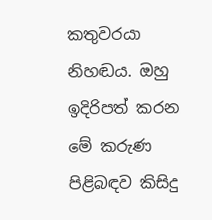කතුවරයා නිහඬය. ඔහු ඉදිරිපත් කරන මේ කරුණ පිළිබඳව කිසිදු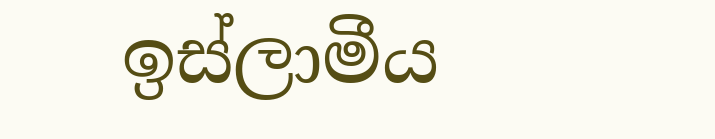ඉස්ලාමීය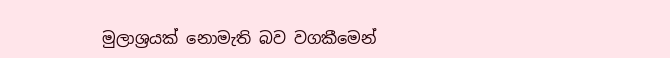මුලාශ්‍රයක් නොමැති බව වගකීමෙන්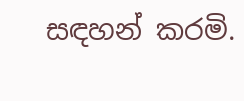සඳහන් කරමි.